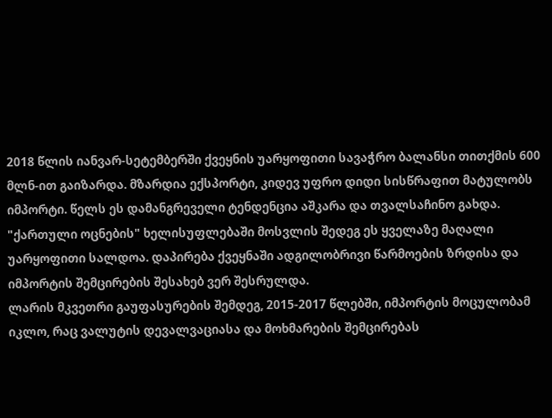2018 წლის იანვარ-სეტემბერში ქვეყნის უარყოფითი სავაჭრო ბალანსი თითქმის 600 მლნ-ით გაიზარდა. მზარდია ექსპორტი, კიდევ უფრო დიდი სისწრაფით მატულობს იმპორტი. წელს ეს დამანგრეველი ტენდენცია აშკარა და თვალსაჩინო გახდა. "ქართული ოცნების" ხელისუფლებაში მოსვლის შედეგ ეს ყველაზე მაღალი უარყოფითი სალდოა. დაპირება ქვეყნაში ადგილობრივი წარმოების ზრდისა და იმპორტის შემცირების შესახებ ვერ შესრულდა.
ლარის მკვეთრი გაუფასურების შემდეგ, 2015-2017 წლებში, იმპორტის მოცულობამ იკლო, რაც ვალუტის დევალვაციასა და მოხმარების შემცირებას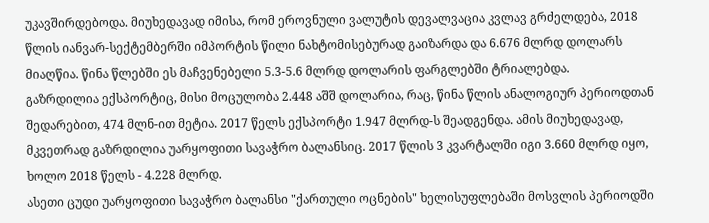უკავშირდებოდა. მიუხედავად იმისა, რომ ეროვნული ვალუტის დევალვაცია კვლავ გრძელდება, 2018 წლის იანვარ-სექტემბერში იმპორტის წილი ნახტომისებურად გაიზარდა და 6.676 მლრდ დოლარს მიაღწია. წინა წლებში ეს მაჩვენებელი 5.3-5.6 მლრდ დოლარის ფარგლებში ტრიალებდა.
გაზრდილია ექსპორტიც, მისი მოცულობა 2.448 აშშ დოლარია, რაც, წინა წლის ანალოგიურ პერიოდთან შედარებით, 474 მლნ-ით მეტია. 2017 წელს ექსპორტი 1.947 მლრდ-ს შეადგენდა. ამის მიუხედავად, მკვეთრად გაზრდილია უარყოფითი სავაჭრო ბალანსიც. 2017 წლის 3 კვარტალში იგი 3.660 მლრდ იყო, ხოლო 2018 წელს - 4.228 მლრდ.
ასეთი ცუდი უარყოფითი სავაჭრო ბალანსი "ქართული ოცნების" ხელისუფლებაში მოსვლის პერიოდში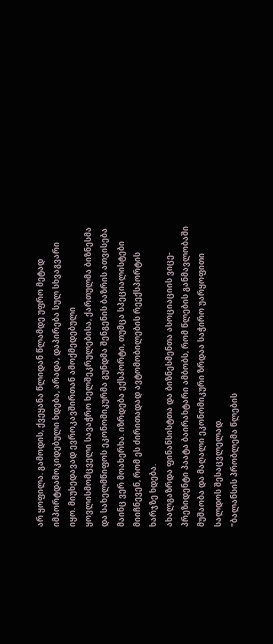არ ყოფილა. გამოდის, ქვეყანა წლიდან წლამდე უფრო მეტად იმპორტდამოკიდებული ხდება, არადა, დაპირება სულ სხვაგვარი იყო. მიუხედავად ევროკავშირთან ამოქმედებული ყოვლისმომცველი სავაჭრო ხელშეკრულებისა, ქართულმა ბიზნესმა და სახელმწიფოს ეკონომიკურმა გუნდმა შენგენის ბაზრის ათვისება მაინც ვერ მოახერხა. იზრდება ექსპორტი, თუმცა სპეციალისტები მიიჩნევენ, რომ ეს ძირითადად ავტომობილების რეექსპორტის ხარჯზე ხდება.
ახალგაზრდა ფინანსისტთა და ბიზნესმენთა ასოციაციის ვიცე-პრეზიდენტი პაატა ბაირახტარი ამბობს, რომ წლების განმავლობაში მუშაობა და მაღალი ეკონომიკური ზრდაა საჭირო უარყოფითი სალდოს შესაცვლელად.
"ბალანსის პრობლემა წლების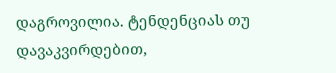დაგროვილია. ტენდენციას თუ დავაკვირდებით,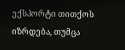ექსპორტი თითქოს იზრდება, თუმცა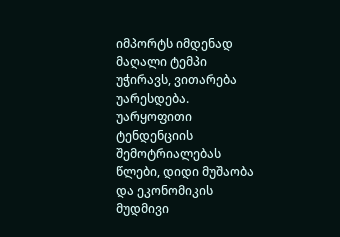იმპორტს იმდენად მაღალი ტემპი უჭირავს, ვითარება უარესდება.
უარყოფითი ტენდენციის შემოტრიალებას წლები, დიდი მუშაობა და ეკონომიკის მუდმივი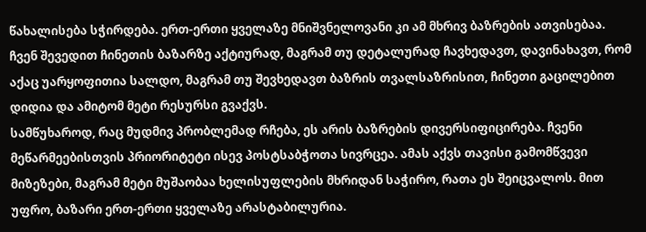წახალისება სჭირდება. ერთ-ერთი ყველაზე მნიშვნელოვანი კი ამ მხრივ ბაზრების ათვისებაა. ჩვენ შევედით ჩინეთის ბაზარზე აქტიურად, მაგრამ თუ დეტალურად ჩავხედავთ, დავინახავთ, რომ აქაც უარყოფითია სალდო, მაგრამ თუ შევხედავთ ბაზრის თვალსაზრისით, ჩინეთი გაცილებით დიდია და ამიტომ მეტი რესურსი გვაქვს.
სამწუხაროდ, რაც მუდმივ პრობლემად რჩება, ეს არის ბაზრების დივერსიფიცირება. ჩვენი მეწარმეებისთვის პრიორიტეტი ისევ პოსტსაბჭოთა სივრცეა. ამას აქვს თავისი გამომწვევი მიზეზები, მაგრამ მეტი მუშაობაა ხელისუფლების მხრიდან საჭირო, რათა ეს შეიცვალოს. მით უფრო, ბაზარი ერთ-ერთი ყველაზე არასტაბილურია.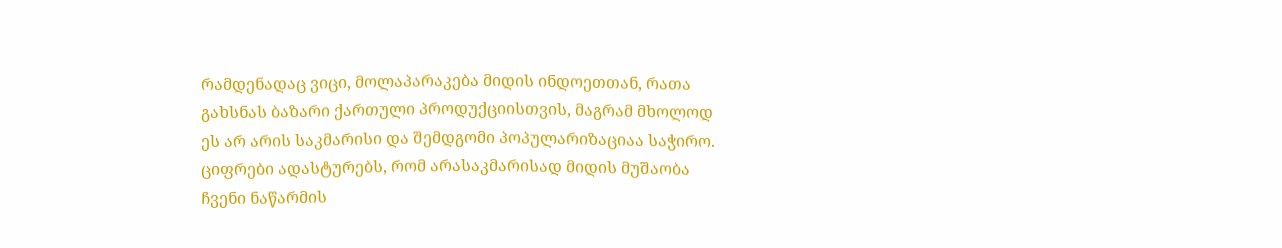რამდენადაც ვიცი, მოლაპარაკება მიდის ინდოეთთან, რათა გახსნას ბაზარი ქართული პროდუქციისთვის, მაგრამ მხოლოდ ეს არ არის საკმარისი და შემდგომი პოპულარიზაციაა საჭირო. ციფრები ადასტურებს, რომ არასაკმარისად მიდის მუშაობა ჩვენი ნაწარმის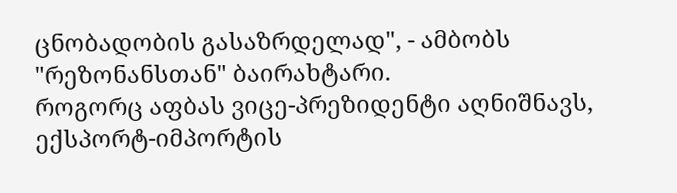ცნობადობის გასაზრდელად", - ამბობს "რეზონანსთან" ბაირახტარი.
როგორც აფბას ვიცე-პრეზიდენტი აღნიშნავს, ექსპორტ-იმპორტის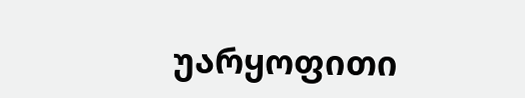უარყოფითი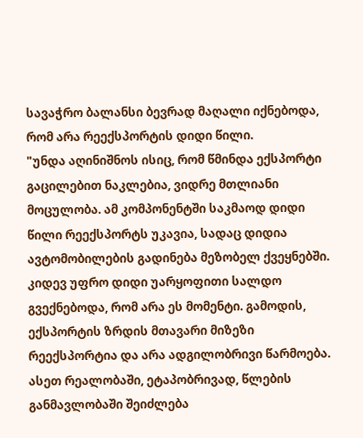სავაჭრო ბალანსი ბევრად მაღალი იქნებოდა, რომ არა რეექსპორტის დიდი წილი.
"უნდა აღინიშნოს ისიც, რომ წმინდა ექსპორტი გაცილებით ნაკლებია, ვიდრე მთლიანი მოცულობა. ამ კომპონენტში საკმაოდ დიდი წილი რეექსპორტს უკავია, სადაც დიდია ავტომობილების გადინება მეზობელ ქვეყნებში.
კიდევ უფრო დიდი უარყოფითი სალდო გვექნებოდა, რომ არა ეს მომენტი. გამოდის, ექსპორტის ზრდის მთავარი მიზეზი რეექსპორტია და არა ადგილობრივი წარმოება.
ასეთ რეალობაში, ეტაპობრივად, წლების განმავლობაში შეიძლება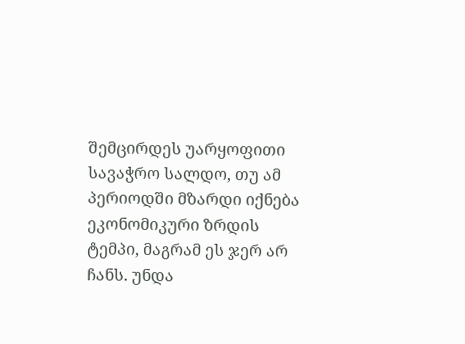შემცირდეს უარყოფითი სავაჭრო სალდო, თუ ამ პერიოდში მზარდი იქნება ეკონომიკური ზრდის ტემპი, მაგრამ ეს ჯერ არ ჩანს. უნდა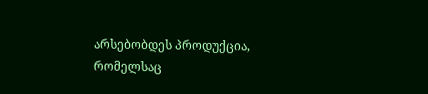არსებობდეს პროდუქცია, რომელსაც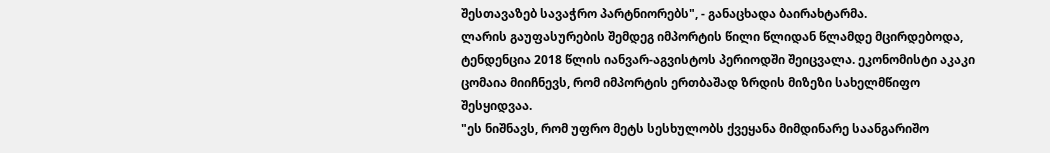შესთავაზებ სავაჭრო პარტნიორებს", - განაცხადა ბაირახტარმა.
ლარის გაუფასურების შემდეგ იმპორტის წილი წლიდან წლამდე მცირდებოდა, ტენდენცია 2018 წლის იანვარ-აგვისტოს პერიოდში შეიცვალა. ეკონომისტი აკაკი ცომაია მიიჩნევს, რომ იმპორტის ერთბაშად ზრდის მიზეზი სახელმწიფო შესყიდვაა.
"ეს ნიშნავს, რომ უფრო მეტს სესხულობს ქვეყანა მიმდინარე საანგარიშო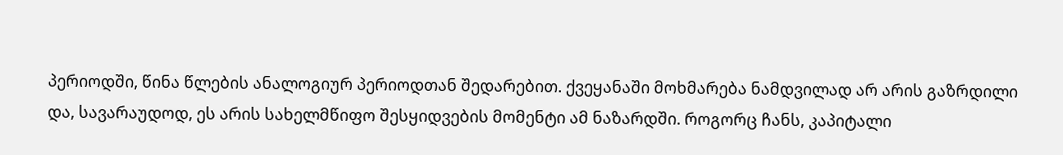პერიოდში, წინა წლების ანალოგიურ პერიოდთან შედარებით. ქვეყანაში მოხმარება ნამდვილად არ არის გაზრდილი და, სავარაუდოდ, ეს არის სახელმწიფო შესყიდვების მომენტი ამ ნაზარდში. როგორც ჩანს, კაპიტალი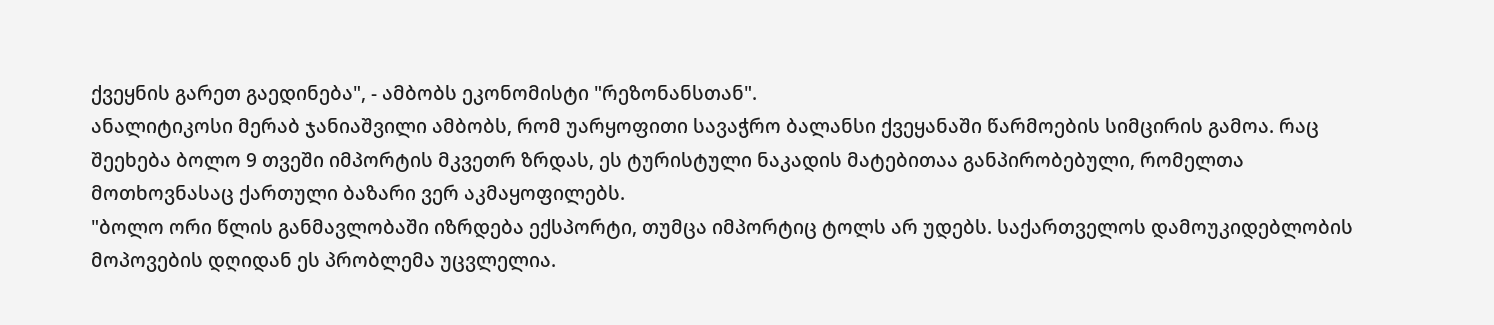ქვეყნის გარეთ გაედინება", - ამბობს ეკონომისტი "რეზონანსთან".
ანალიტიკოსი მერაბ ჯანიაშვილი ამბობს, რომ უარყოფითი სავაჭრო ბალანსი ქვეყანაში წარმოების სიმცირის გამოა. რაც შეეხება ბოლო 9 თვეში იმპორტის მკვეთრ ზრდას, ეს ტურისტული ნაკადის მატებითაა განპირობებული, რომელთა მოთხოვნასაც ქართული ბაზარი ვერ აკმაყოფილებს.
"ბოლო ორი წლის განმავლობაში იზრდება ექსპორტი, თუმცა იმპორტიც ტოლს არ უდებს. საქართველოს დამოუკიდებლობის მოპოვების დღიდან ეს პრობლემა უცვლელია.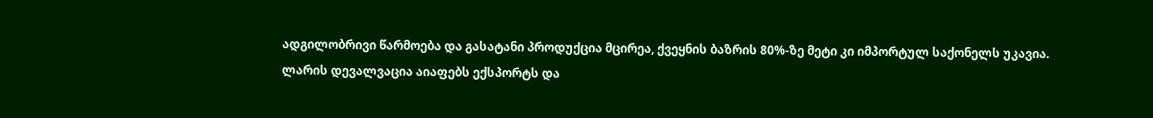ადგილობრივი წარმოება და გასატანი პროდუქცია მცირეა, ქვეყნის ბაზრის 80%-ზე მეტი კი იმპორტულ საქონელს უკავია.
ლარის დევალვაცია აიაფებს ექსპორტს და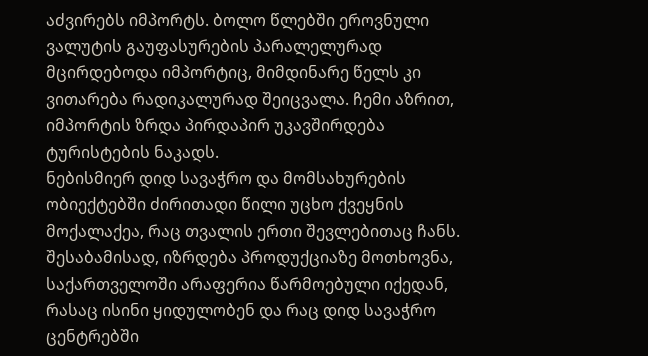აძვირებს იმპორტს. ბოლო წლებში ეროვნული ვალუტის გაუფასურების პარალელურად მცირდებოდა იმპორტიც, მიმდინარე წელს კი ვითარება რადიკალურად შეიცვალა. ჩემი აზრით, იმპორტის ზრდა პირდაპირ უკავშირდება ტურისტების ნაკადს.
ნებისმიერ დიდ სავაჭრო და მომსახურების ობიექტებში ძირითადი წილი უცხო ქვეყნის მოქალაქეა, რაც თვალის ერთი შევლებითაც ჩანს. შესაბამისად, იზრდება პროდუქციაზე მოთხოვნა, საქართველოში არაფერია წარმოებული იქედან, რასაც ისინი ყიდულობენ და რაც დიდ სავაჭრო ცენტრებში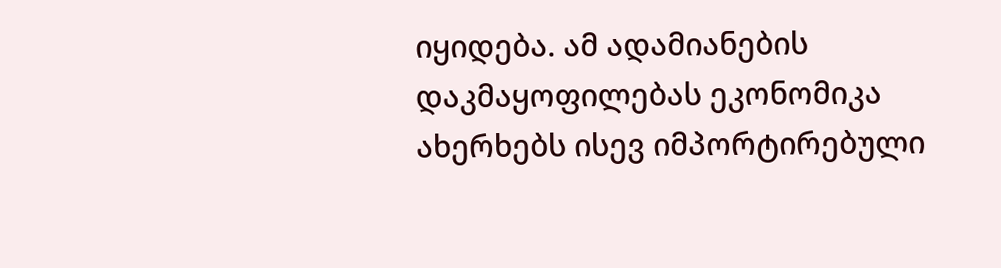იყიდება. ამ ადამიანების დაკმაყოფილებას ეკონომიკა ახერხებს ისევ იმპორტირებული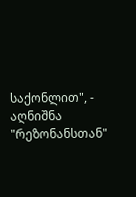საქონლით", - აღნიშნა "რეზონანსთან"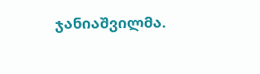ჯანიაშვილმა.